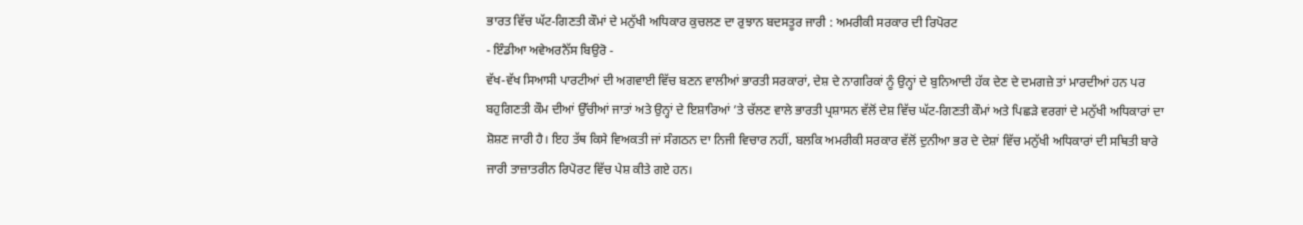ਭਾਰਤ ਵਿੱਚ ਘੱਟ-ਗਿਣਤੀ ਕੌਮਾਂ ਦੇ ਮਨੁੱਖੀ ਅਧਿਕਾਰ ਕੁਚਲਣ ਦਾ ਰੁਝਾਨ ਬਦਸਤੂਰ ਜਾਰੀ : ਅਮਰੀਕੀ ਸਰਕਾਰ ਦੀ ਰਿਪੋਰਟ
- ਇੰਡੀਆ ਅਵੇਅਰਨੈੱਸ ਬਿਉਰੋ -
ਵੱਖ-ਵੱਖ ਸਿਆਸੀ ਪਾਰਟੀਆਂ ਦੀ ਅਗਵਾਈ ਵਿੱਚ ਬਣਨ ਵਾਲੀਆਂ ਭਾਰਤੀ ਸਰਕਾਰਾਂ, ਦੇਸ਼ ਦੇ ਨਾਗਰਿਕਾਂ ਨੂੰ ਉਨ੍ਹਾਂ ਦੇ ਬੁਨਿਆਦੀ ਹੱਕ ਦੇਣ ਦੇ ਦਮਗਜ਼ੇ ਤਾਂ ਮਾਰਦੀਆਂ ਹਨ ਪਰ ਬਹੁਗਿਣਤੀ ਕੌਮ ਦੀਆਂ ਉੱਚੀਆਂ ਜਾਤਾਂ ਅਤੇ ਉਨ੍ਹਾਂ ਦੇ ਇਸ਼ਾਰਿਆਂ ’ਤੇ ਚੱਲਣ ਵਾਲੇ ਭਾਰਤੀ ਪ੍ਰਸ਼ਾਸਨ ਵੱਲੋਂ ਦੇਸ਼ ਵਿੱਚ ਘੱਟ-ਗਿਣਤੀ ਕੌਮਾਂ ਅਤੇ ਪਿਛੜੇ ਵਰਗਾਂ ਦੇ ਮਨੁੱਖੀ ਅਧਿਕਾਰਾਂ ਦਾ ਸ਼ੋਸ਼ਣ ਜਾਰੀ ਹੈ। ਇਹ ਤੱਥ ਕਿਸੇ ਵਿਅਕਤੀ ਜਾਂ ਸੰਗਠਨ ਦਾ ਨਿਜੀ ਵਿਚਾਰ ਨਹੀਂ, ਬਲਕਿ ਅਮਰੀਕੀ ਸਰਕਾਰ ਵੱਲੋਂ ਦੁਨੀਆ ਭਰ ਦੇ ਦੇਸ਼ਾਂ ਵਿੱਚ ਮਨੁੱਖੀ ਅਧਿਕਾਰਾਂ ਦੀ ਸਥਿਤੀ ਬਾਰੇ ਜਾਰੀ ਤਾਜ਼ਾਤਰੀਨ ਰਿਪੋਰਟ ਵਿੱਚ ਪੇਸ਼ ਕੀਤੇ ਗਏ ਹਨ।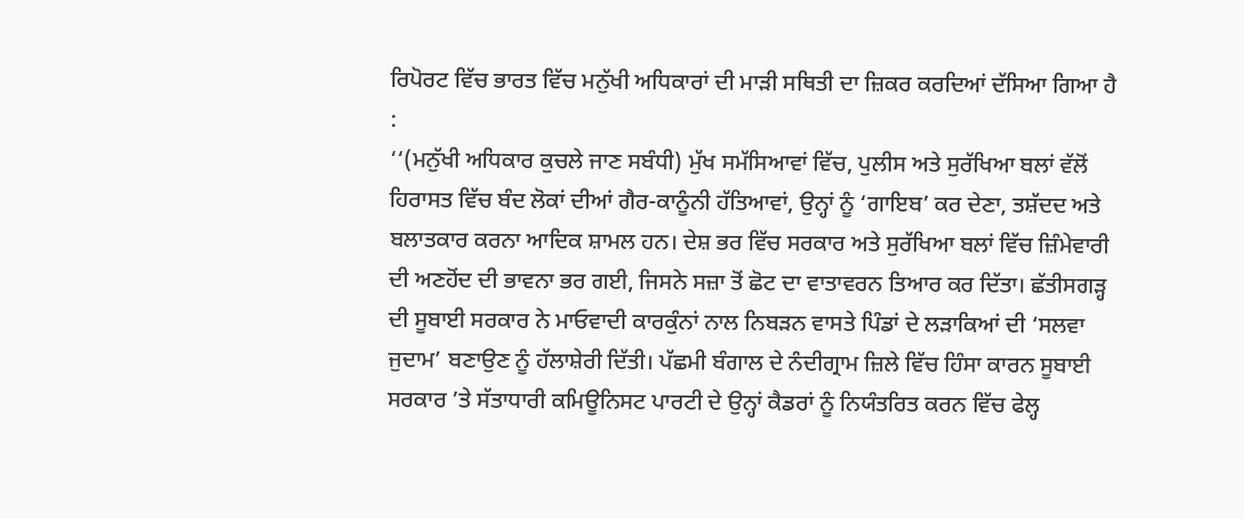ਰਿਪੋਰਟ ਵਿੱਚ ਭਾਰਤ ਵਿੱਚ ਮਨੁੱਖੀ ਅਧਿਕਾਰਾਂ ਦੀ ਮਾੜੀ ਸਥਿਤੀ ਦਾ ਜ਼ਿਕਰ ਕਰਦਿਆਂ ਦੱਸਿਆ ਗਿਆ ਹੈ :
‘‘(ਮਨੁੱਖੀ ਅਧਿਕਾਰ ਕੁਚਲੇ ਜਾਣ ਸਬੰਧੀ) ਮੁੱਖ ਸਮੱਸਿਆਵਾਂ ਵਿੱਚ, ਪੁਲੀਸ ਅਤੇ ਸੁਰੱਖਿਆ ਬਲਾਂ ਵੱਲੋਂ ਹਿਰਾਸਤ ਵਿੱਚ ਬੰਦ ਲੋਕਾਂ ਦੀਆਂ ਗੈਰ-ਕਾਨੂੰਨੀ ਹੱਤਿਆਵਾਂ, ਉਨ੍ਹਾਂ ਨੂੰ ‘ਗਾਇਬ’ ਕਰ ਦੇਣਾ, ਤਸ਼ੱਦਦ ਅਤੇ ਬਲਾਤਕਾਰ ਕਰਨਾ ਆਦਿਕ ਸ਼ਾਮਲ ਹਨ। ਦੇਸ਼ ਭਰ ਵਿੱਚ ਸਰਕਾਰ ਅਤੇ ਸੁਰੱਖਿਆ ਬਲਾਂ ਵਿੱਚ ਜ਼ਿੰਮੇਵਾਰੀ ਦੀ ਅਣਹੋਂਦ ਦੀ ਭਾਵਨਾ ਭਰ ਗਈ, ਜਿਸਨੇ ਸਜ਼ਾ ਤੋਂ ਛੋਟ ਦਾ ਵਾਤਾਵਰਨ ਤਿਆਰ ਕਰ ਦਿੱਤਾ। ਛੱਤੀਸਗੜ੍ਹ ਦੀ ਸੂਬਾਈ ਸਰਕਾਰ ਨੇ ਮਾਓਵਾਦੀ ਕਾਰਕੁੰਨਾਂ ਨਾਲ ਨਿਬੜਨ ਵਾਸਤੇ ਪਿੰਡਾਂ ਦੇ ਲੜਾਕਿਆਂ ਦੀ ‘ਸਲਵਾ ਜੁਦਾਮ’ ਬਣਾਉਣ ਨੂੰ ਹੱਲਾਸ਼ੇਰੀ ਦਿੱਤੀ। ਪੱਛਮੀ ਬੰਗਾਲ ਦੇ ਨੰਦੀਗ੍ਰਾਮ ਜ਼ਿਲੇ ਵਿੱਚ ਹਿੰਸਾ ਕਾਰਨ ਸੂਬਾਈ ਸਰਕਾਰ ’ਤੇ ਸੱਤਾਧਾਰੀ ਕਮਿਊਨਿਸਟ ਪਾਰਟੀ ਦੇ ਉਨ੍ਹਾਂ ਕੈਡਰਾਂ ਨੂੰ ਨਿਯੰਤਰਿਤ ਕਰਨ ਵਿੱਚ ਫੇਲ੍ਹ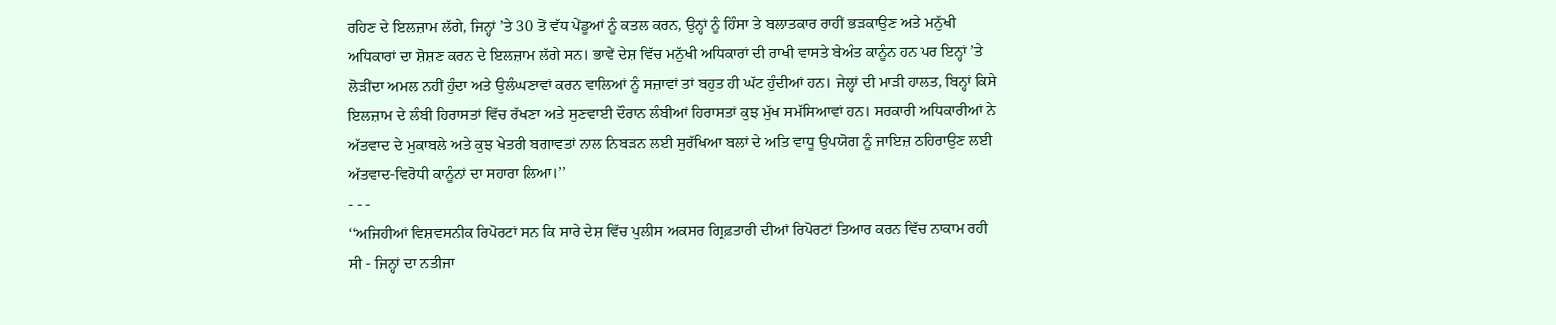ਰਹਿਣ ਦੇ ਇਲਜ਼ਾਮ ਲੱਗੇ, ਜਿਨ੍ਹਾਂ ’ਤੇ 30 ਤੋਂ ਵੱਧ ਪੇਂਡੂਆਂ ਨੂੰ ਕਤਲ ਕਰਨ, ਉਨ੍ਹਾਂ ਨੂੰ ਹਿੰਸਾ ਤੇ ਬਲਾਤਕਾਰ ਰਾਹੀਂ ਭੜਕਾਉਣ ਅਤੇ ਮਨੁੱਖੀ ਅਧਿਕਾਰਾਂ ਦਾ ਸ਼ੋਸ਼ਣ ਕਰਨ ਦੇ ਇਲਜ਼ਾਮ ਲੱਗੇ ਸਨ। ਭਾਵੇਂ ਦੇਸ਼ ਵਿੱਚ ਮਨੁੱਖੀ ਅਧਿਕਾਰਾਂ ਦੀ ਰਾਖੀ ਵਾਸਤੇ ਬੇਅੰਤ ਕਾਨੂੰਨ ਹਨ ਪਰ ਇਨ੍ਹਾਂ ’ਤੇ ਲੋੜੀਂਦਾ ਅਮਲ ਨਹੀਂ ਹੁੰਦਾ ਅਤੇ ਉਲੰਘਣਾਵਾਂ ਕਰਨ ਵਾਲਿਆਂ ਨੂੰ ਸਜ਼ਾਵਾਂ ਤਾਂ ਬਹੁਤ ਹੀ ਘੱਟ ਹੁੰਦੀਆਂ ਹਨ। ਜੇਲ੍ਹਾਂ ਦੀ ਮਾੜੀ ਹਾਲਤ, ਬਿਨ੍ਹਾਂ ਕਿਸੇ ਇਲਜ਼ਾਮ ਦੇ ਲੰਬੀ ਹਿਰਾਸਤਾਂ ਵਿੱਚ ਰੱਖਣਾ ਅਤੇ ਸੁਣਵਾਈ ਦੌਰਾਨ ਲੰਬੀਆਂ ਹਿਰਾਸਤਾਂ ਕੁਝ ਮੁੱਖ ਸਮੱਸਿਆਵਾਂ ਹਨ। ਸਰਕਾਰੀ ਅਧਿਕਾਰੀਆਂ ਨੇ ਅੱਤਵਾਦ ਦੇ ਮੁਕਾਬਲੇ ਅਤੇ ਕੁਝ ਖੇਤਰੀ ਬਗਾਵਤਾਂ ਨਾਲ ਨਿਬੜਨ ਲਈ ਸੁਰੱਖਿਆ ਬਲਾਂ ਦੇ ਅਤਿ ਵਾਧੂ ਉਪਯੋਗ ਨੂੰ ਜਾਇਜ਼ ਠਹਿਰਾਉਣ ਲਈ ਅੱਤਵਾਦ-ਵਿਰੋਧੀ ਕਾਨੂੰਨਾਂ ਦਾ ਸਹਾਰਾ ਲਿਆ।’’
- - -
‘‘ਅਜਿਹੀਆਂ ਵਿਸ਼ਵਸਨੀਕ ਰਿਪੋਰਟਾਂ ਸਨ ਕਿ ਸਾਰੇ ਦੇਸ਼ ਵਿੱਚ ਪੁਲੀਸ ਅਕਸਰ ਗ੍ਰਿਫ਼ਤਾਰੀ ਦੀਆਂ ਰਿਪੋਰਟਾਂ ਤਿਆਰ ਕਰਨ ਵਿੱਚ ਨਾਕਾਮ ਰਹੀ ਸੀ - ਜਿਨ੍ਹਾਂ ਦਾ ਨਤੀਜਾ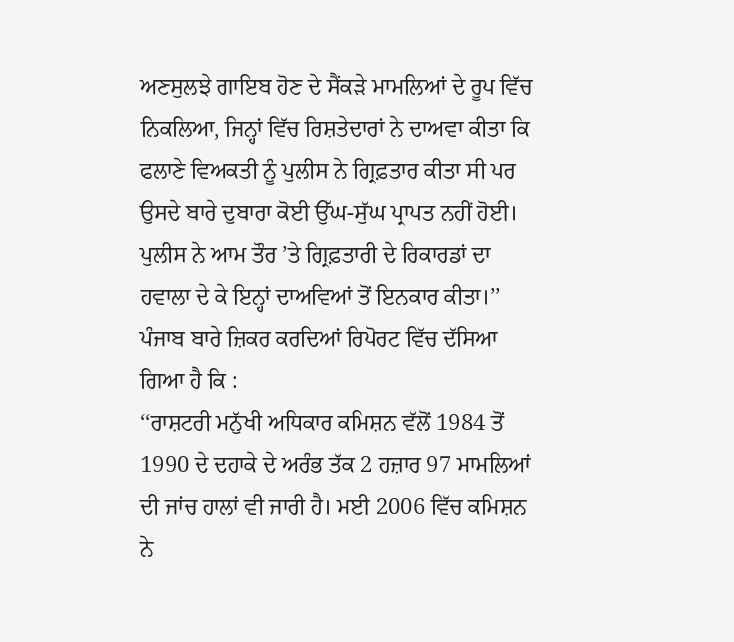ਅਣਸੁਲਝੇ ਗਾਇਬ ਹੋਣ ਦੇ ਸੈਂਕੜੇ ਮਾਮਲਿਆਂ ਦੇ ਰੂਪ ਵਿੱਚ ਨਿਕਲਿਆ, ਜਿਨ੍ਹਾਂ ਵਿੱਚ ਰਿਸ਼ਤੇਦਾਰਾਂ ਨੇ ਦਾਅਵਾ ਕੀਤਾ ਕਿ ਫਲਾਣੇ ਵਿਅਕਤੀ ਨੂੰ ਪੁਲੀਸ ਨੇ ਗ੍ਰਿਫ਼ਤਾਰ ਕੀਤਾ ਸੀ ਪਰ ਉਸਦੇ ਬਾਰੇ ਦੁਬਾਰਾ ਕੋਈ ਉੱਘ-ਸੁੱਘ ਪ੍ਰਾਪਤ ਨਹੀਂ ਹੋਈ। ਪੁਲੀਸ ਨੇ ਆਮ ਤੌਰ ’ਤੇ ਗ੍ਰਿਫ਼ਤਾਰੀ ਦੇ ਰਿਕਾਰਡਾਂ ਦਾ ਹਵਾਲਾ ਦੇ ਕੇ ਇਨ੍ਹਾਂ ਦਾਅਵਿਆਂ ਤੋਂ ਇਨਕਾਰ ਕੀਤਾ।’’
ਪੰਜਾਬ ਬਾਰੇ ਜ਼ਿਕਰ ਕਰਦਿਆਂ ਰਿਪੋਰਟ ਵਿੱਚ ਦੱਸਿਆ ਗਿਆ ਹੈ ਕਿ :
‘‘ਰਾਸ਼ਟਰੀ ਮਨੁੱਖੀ ਅਧਿਕਾਰ ਕਮਿਸ਼ਨ ਵੱਲੋਂ 1984 ਤੋਂ 1990 ਦੇ ਦਹਾਕੇ ਦੇ ਅਰੰਭ ਤੱਕ 2 ਹਜ਼ਾਰ 97 ਮਾਮਲਿਆਂ ਦੀ ਜਾਂਚ ਹਾਲਾਂ ਵੀ ਜਾਰੀ ਹੈ। ਮਈ 2006 ਵਿੱਚ ਕਮਿਸ਼ਨ ਨੇ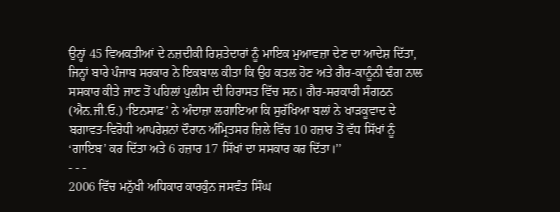ਉਨ੍ਹਾਂ 45 ਵਿਅਕਤੀਆਂ ਦੇ ਨਜ਼ਦੀਕੀ ਰਿਸ਼ਤੇਦਾਰਾਂ ਨੂੰ ਮਾਇਕ ਮੁਆਵਜ਼ਾ ਦੇਣ ਦਾ ਆਦੇਸ਼ ਦਿੱਤਾ, ਜਿਨ੍ਹਾਂ ਬਾਰੇ ਪੰਜਾਬ ਸਰਕਾਰ ਨੇ ਇਕਬਾਲ ਕੀਤਾ ਕਿ ਉਹ ਕਤਲ ਹੋਣ ਅਤੇ ਗੈਰ-ਕਾਨੂੰਨੀ ਢੰਗ ਨਾਲ ਸਸਕਾਰ ਕੀਤੇ ਜਾਣ ਤੋਂ ਪਹਿਲਾਂ ਪੁਲੀਸ ਦੀ ਹਿਰਾਸਤ ਵਿੱਚ ਸਨ। ਗੈਰ-ਸਰਕਾਰੀ ਸੰਗਠਨ (ਐਨ.ਜੀ.ਓ.) ‘ਇਨਸਾਫ਼’ ਨੇ ਅੰਦਾਜ਼ਾ ਲਗਾਇਆ ਕਿ ਸੁਰੱਖਿਆ ਬਲਾਂ ਨੇ ਖਾੜਕੂਵਾਦ ਦੇ ਬਗਾਵਤ-ਵਿਰੋਧੀ ਆਪਰੇਸ਼ਨਾਂ ਦੌਰਾਨ ਅੰਮ੍ਰਿਤਸਰ ਜ਼ਿਲੇ ਵਿੱਚ 10 ਹਜ਼ਾਰ ਤੋਂ ਵੱਧ ਸਿੱਖਾਂ ਨੂੰ ‘ਗਾਇਬ’ ਕਰ ਦਿੱਤਾ ਅਤੇ 6 ਹਜ਼ਾਰ 17 ਸਿੱਖਾਂ ਦਾ ਸਸਕਾਰ ਕਰ ਦਿੱਤਾ।’’
- - -
2006 ਵਿੱਚ ਮਨੁੱਖੀ ਅਧਿਕਾਰ ਕਾਰਕੁੰਨ ਜਸਵੰਤ ਸਿੰਘ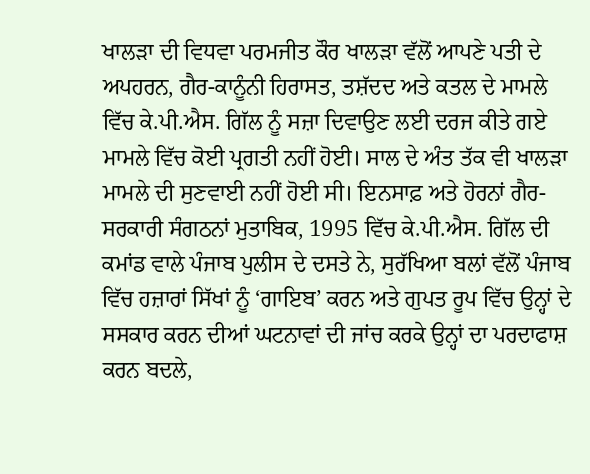ਖਾਲੜਾ ਦੀ ਵਿਧਵਾ ਪਰਮਜੀਤ ਕੌਰ ਖਾਲੜਾ ਵੱਲੋਂ ਆਪਣੇ ਪਤੀ ਦੇ ਅਪਹਰਨ, ਗੈਰ-ਕਾਨੂੰਨੀ ਹਿਰਾਸਤ, ਤਸ਼ੱਦਦ ਅਤੇ ਕਤਲ ਦੇ ਮਾਮਲੇ ਵਿੱਚ ਕੇ.ਪੀ.ਐਸ. ਗਿੱਲ ਨੂੰ ਸਜ਼ਾ ਦਿਵਾਉਣ ਲਈ ਦਰਜ ਕੀਤੇ ਗਏ ਮਾਮਲੇ ਵਿੱਚ ਕੋਈ ਪ੍ਰਗਤੀ ਨਹੀਂ ਹੋਈ। ਸਾਲ ਦੇ ਅੰਤ ਤੱਕ ਵੀ ਖਾਲੜਾ ਮਾਮਲੇ ਦੀ ਸੁਣਵਾਈ ਨਹੀਂ ਹੋਈ ਸੀ। ਇਨਸਾਫ਼ ਅਤੇ ਹੋਰਨਾਂ ਗੈਰ-ਸਰਕਾਰੀ ਸੰਗਠਨਾਂ ਮੁਤਾਬਿਕ, 1995 ਵਿੱਚ ਕੇ.ਪੀ.ਐਸ. ਗਿੱਲ ਦੀ ਕਮਾਂਡ ਵਾਲੇ ਪੰਜਾਬ ਪੁਲੀਸ ਦੇ ਦਸਤੇ ਨੇ, ਸੁਰੱਖਿਆ ਬਲਾਂ ਵੱਲੋਂ ਪੰਜਾਬ ਵਿੱਚ ਹਜ਼ਾਰਾਂ ਸਿੱਖਾਂ ਨੂੰ ‘ਗਾਇਬ’ ਕਰਨ ਅਤੇ ਗੁਪਤ ਰੂਪ ਵਿੱਚ ਉਨ੍ਹਾਂ ਦੇ ਸਸਕਾਰ ਕਰਨ ਦੀਆਂ ਘਟਨਾਵਾਂ ਦੀ ਜਾਂਚ ਕਰਕੇ ਉਨ੍ਹਾਂ ਦਾ ਪਰਦਾਫਾਸ਼ ਕਰਨ ਬਦਲੇ,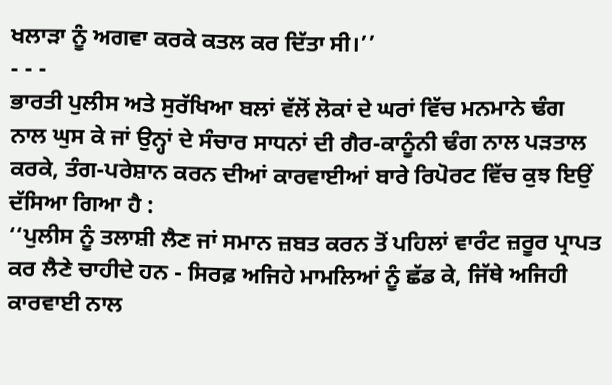ਖਲਾੜਾ ਨੂੰ ਅਗਵਾ ਕਰਕੇ ਕਤਲ ਕਰ ਦਿੱਤਾ ਸੀ।’’
- - -
ਭਾਰਤੀ ਪੁਲੀਸ ਅਤੇ ਸੁਰੱਖਿਆ ਬਲਾਂ ਵੱਲੋਂ ਲੋਕਾਂ ਦੇ ਘਰਾਂ ਵਿੱਚ ਮਨਮਾਨੇ ਢੰਗ ਨਾਲ ਘੁਸ ਕੇ ਜਾਂ ਉਨ੍ਹਾਂ ਦੇ ਸੰਚਾਰ ਸਾਧਨਾਂ ਦੀ ਗੈਰ-ਕਾਨੂੰਨੀ ਢੰਗ ਨਾਲ ਪੜਤਾਲ ਕਰਕੇ, ਤੰਗ-ਪਰੇਸ਼ਾਨ ਕਰਨ ਦੀਆਂ ਕਾਰਵਾਈਆਂ ਬਾਰੇ ਰਿਪੋਰਟ ਵਿੱਚ ਕੁਝ ਇਉਂ ਦੱਸਿਆ ਗਿਆ ਹੈ :
‘‘ਪੁਲੀਸ ਨੂੰ ਤਲਾਸ਼ੀ ਲੈਣ ਜਾਂ ਸਮਾਨ ਜ਼ਬਤ ਕਰਨ ਤੋਂ ਪਹਿਲਾਂ ਵਾਰੰਟ ਜ਼ਰੂਰ ਪ੍ਰਾਪਤ ਕਰ ਲੈਣੇ ਚਾਹੀਦੇ ਹਨ - ਸਿਰਫ਼ ਅਜਿਹੇ ਮਾਮਲਿਆਂ ਨੂੰ ਛੱਡ ਕੇ, ਜਿੱਥੇ ਅਜਿਹੀ ਕਾਰਵਾਈ ਨਾਲ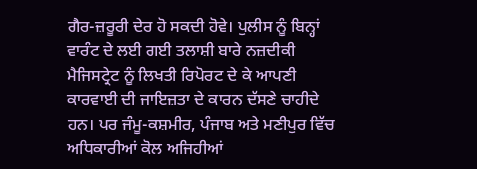ਗੈਰ-ਜ਼ਰੂਰੀ ਦੇਰ ਹੋ ਸਕਦੀ ਹੋਵੇ। ਪੁਲੀਸ ਨੂੰ ਬਿਨ੍ਹਾਂ ਵਾਰੰਟ ਦੇ ਲਈ ਗਈ ਤਲਾਸ਼ੀ ਬਾਰੇ ਨਜ਼ਦੀਕੀ ਮੈਜਿਸਟ੍ਰੇਟ ਨੂੰ ਲਿਖਤੀ ਰਿਪੋਰਟ ਦੇ ਕੇ ਆਪਣੀ ਕਾਰਵਾਈ ਦੀ ਜਾਇਜ਼ਤਾ ਦੇ ਕਾਰਨ ਦੱਸਣੇ ਚਾਹੀਦੇ ਹਨ। ਪਰ ਜੰਮੂ-ਕਸ਼ਮੀਰ, ਪੰਜਾਬ ਅਤੇ ਮਣੀਪੁਰ ਵਿੱਚ ਅਧਿਕਾਰੀਆਂ ਕੋਲ ਅਜਿਹੀਆਂ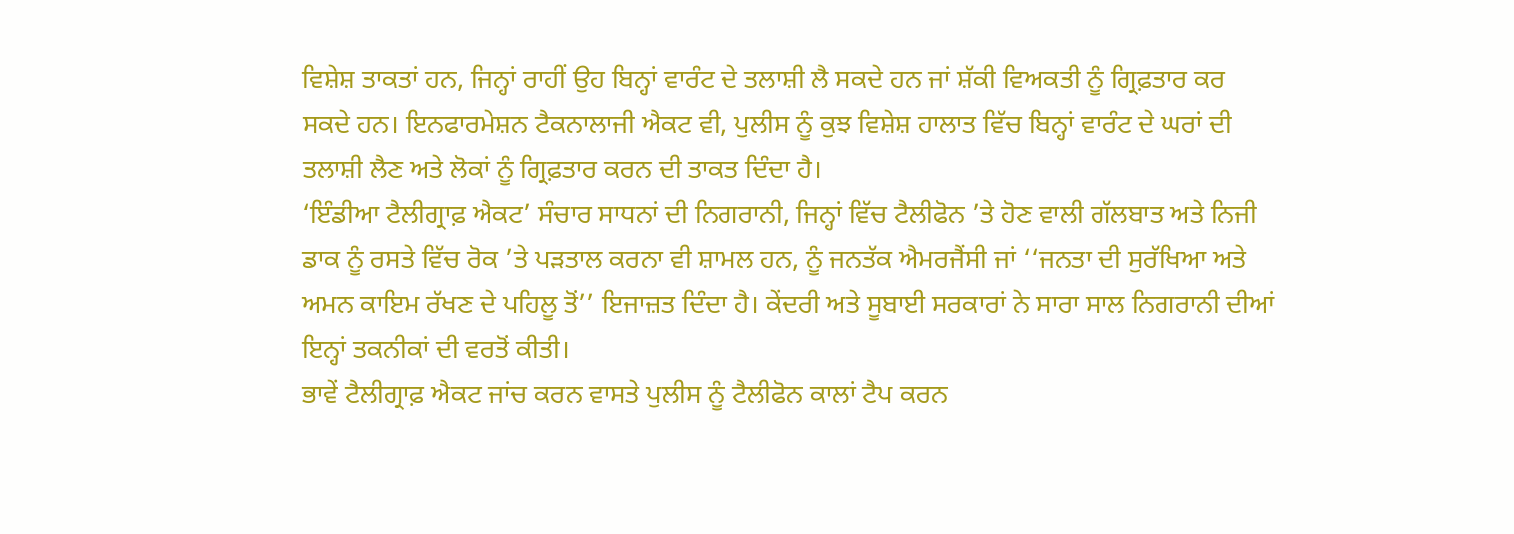ਵਿਸ਼ੇਸ਼ ਤਾਕਤਾਂ ਹਨ, ਜਿਨ੍ਹਾਂ ਰਾਹੀਂ ਉਹ ਬਿਨ੍ਹਾਂ ਵਾਰੰਟ ਦੇ ਤਲਾਸ਼ੀ ਲੈ ਸਕਦੇ ਹਨ ਜਾਂ ਸ਼ੱਕੀ ਵਿਅਕਤੀ ਨੂੰ ਗ੍ਰਿਫ਼ਤਾਰ ਕਰ ਸਕਦੇ ਹਨ। ਇਨਫਾਰਮੇਸ਼ਨ ਟੈਕਨਾਲਾਜੀ ਐਕਟ ਵੀ, ਪੁਲੀਸ ਨੂੰ ਕੁਝ ਵਿਸ਼ੇਸ਼ ਹਾਲਾਤ ਵਿੱਚ ਬਿਨ੍ਹਾਂ ਵਾਰੰਟ ਦੇ ਘਰਾਂ ਦੀ ਤਲਾਸ਼ੀ ਲੈਣ ਅਤੇ ਲੋਕਾਂ ਨੂੰ ਗ੍ਰਿਫ਼ਤਾਰ ਕਰਨ ਦੀ ਤਾਕਤ ਦਿੰਦਾ ਹੈ।
‘ਇੰਡੀਆ ਟੈਲੀਗ੍ਰਾਫ਼ ਐਕਟ’ ਸੰਚਾਰ ਸਾਧਨਾਂ ਦੀ ਨਿਗਰਾਨੀ, ਜਿਨ੍ਹਾਂ ਵਿੱਚ ਟੈਲੀਫੋਨ ’ਤੇ ਹੋਣ ਵਾਲੀ ਗੱਲਬਾਤ ਅਤੇ ਨਿਜੀ ਡਾਕ ਨੂੰ ਰਸਤੇ ਵਿੱਚ ਰੋਕ ’ਤੇ ਪੜਤਾਲ ਕਰਨਾ ਵੀ ਸ਼ਾਮਲ ਹਨ, ਨੂੰ ਜਨਤੱਕ ਐਮਰਜੈਂਸੀ ਜਾਂ ‘‘ਜਨਤਾ ਦੀ ਸੁਰੱਖਿਆ ਅਤੇ ਅਮਨ ਕਾਇਮ ਰੱਖਣ ਦੇ ਪਹਿਲੂ ਤੋਂ’’ ਇਜਾਜ਼ਤ ਦਿੰਦਾ ਹੈ। ਕੇਂਦਰੀ ਅਤੇ ਸੂਬਾਈ ਸਰਕਾਰਾਂ ਨੇ ਸਾਰਾ ਸਾਲ ਨਿਗਰਾਨੀ ਦੀਆਂ ਇਨ੍ਹਾਂ ਤਕਨੀਕਾਂ ਦੀ ਵਰਤੋਂ ਕੀਤੀ।
ਭਾਵੇਂ ਟੈਲੀਗ੍ਰਾਫ਼ ਐਕਟ ਜਾਂਚ ਕਰਨ ਵਾਸਤੇ ਪੁਲੀਸ ਨੂੰ ਟੈਲੀਫੋਨ ਕਾਲਾਂ ਟੈਪ ਕਰਨ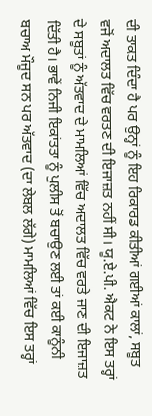ਦੀ ਤਾਕਤ ਦਿੰਦਾ ਹੈ ਪਰ ਉਨ੍ਹਾਂ ਨੂੰ ਇਹ ਰਿਕਾਰਡ ਕੀਤੀਆਂ ਗਈਆਂ ਕਾਲਾਂ, ਸਬੂਤ ਵਜੋਂ ਅਦਾਲਤ ਵਿੱਚ ਵਰਤਣ ਦੀ ਇਜਾਜ਼ਤ ਨਹੀਂ ਸੀ। ਯੂ.ਏ.ਪੀ. ਐਕਟ ਨੇ ਇਸ ਤਰ੍ਹਾਂ ਦੇ ਸਬੂਤਾਂ ਨੂੰ ਅੱਤਵਾਦ ਦੇ ਮਾਮਲਿਆਂ ਵਿੱਚ ਅਦਾਲਤ ਵਿੱਚ ਵਰਤੇ ਜਾਣ ਦੀ ਇਜਾਜ਼ਤ ਦਿੱਤੀ ਹੈ। ਭਾਵੇਂ ਨਿਜੀ ਇਕਾਂਤਤਾ ਨੂੰ ਪੁਲੀਸ ਤੋਂ ਬਚਾਉਣ ਲਈ ਤਾਂ ਕਈ ਕਾਨੂੰਨੀ ਬਚਾਅ ਮੌਜੂਦ ਸਨ ਪਰ ਅੱਤਵਾਦ (ਦਾ ਲੇਬਲ ਲੱਗੇ) ਮਾਮਲਿਆਂ ਵਿੱਚ ਇਸ ਤਰ੍ਹਾਂ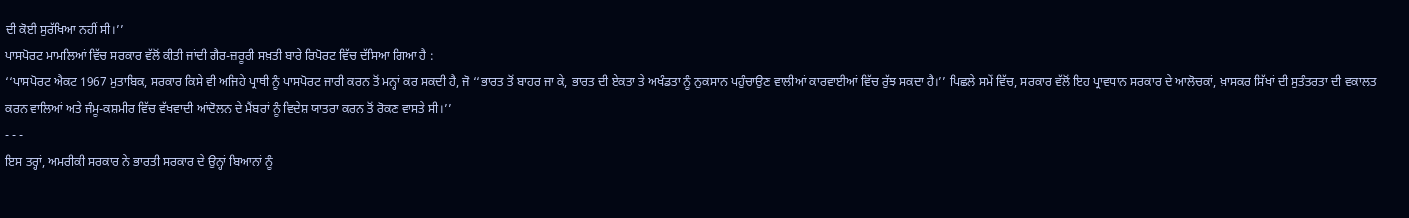ਦੀ ਕੋਈ ਸੁਰੱਖਿਆ ਨਹੀਂ ਸੀ।’’
ਪਾਸਪੋਰਟ ਮਾਮਲਿਆਂ ਵਿੱਚ ਸਰਕਾਰ ਵੱਲੋਂ ਕੀਤੀ ਜਾਂਦੀ ਗੈਰ-ਜ਼ਰੂਰੀ ਸਖ਼ਤੀ ਬਾਰੇ ਰਿਪੋਰਟ ਵਿੱਚ ਦੱਸਿਆ ਗਿਆ ਹੈ :
‘‘ਪਾਸਪੋਰਟ ਐਕਟ 1967 ਮੁਤਾਬਿਕ, ਸਰਕਾਰ ਕਿਸੇ ਵੀ ਅਜਿਹੇ ਪ੍ਰਾਥੀ ਨੂੰ ਪਾਸਪੋਰਟ ਜਾਰੀ ਕਰਨ ਤੋਂ ਮਨ੍ਹਾਂ ਕਰ ਸਕਦੀ ਹੈ, ਜੋ ‘‘ਭਾਰਤ ਤੋਂ ਬਾਹਰ ਜਾ ਕੇ, ਭਾਰਤ ਦੀ ਏਕਤਾ ਤੇ ਅਖੰਡਤਾ ਨੂੰ ਨੁਕਸਾਨ ਪਹੁੰਚਾਉਣ ਵਾਲੀਆਂ ਕਾਰਵਾਈਆਂ ਵਿੱਚ ਰੁੱਝ ਸਕਦਾ ਹੈ।’’ ਪਿਛਲੇ ਸਮੇਂ ਵਿੱਚ, ਸਰਕਾਰ ਵੱਲੋਂ ਇਹ ਪ੍ਰਾਵਧਾਨ ਸਰਕਾਰ ਦੇ ਆਲੋਚਕਾਂ, ਖ਼ਾਸਕਰ ਸਿੱਖਾਂ ਦੀ ਸੁਤੰਤਰਤਾ ਦੀ ਵਕਾਲਤ ਕਰਨ ਵਾਲਿਆਂ ਅਤੇ ਜੰਮੂ-ਕਸ਼ਮੀਰ ਵਿੱਚ ਵੱਖਵਾਦੀ ਆਂਦੋਲਨ ਦੇ ਮੈਂਬਰਾਂ ਨੂੰ ਵਿਦੇਸ਼ ਯਾਤਰਾ ਕਰਨ ਤੋਂ ਰੋਕਣ ਵਾਸਤੇ ਸੀ।’’
- - -
ਇਸ ਤਰ੍ਹਾਂ, ਅਮਰੀਕੀ ਸਰਕਾਰ ਨੇ ਭਾਰਤੀ ਸਰਕਾਰ ਦੇ ਉਨ੍ਹਾਂ ਬਿਆਨਾਂ ਨੂੰ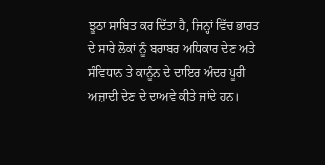ਝੂਠਾ ਸਾਬਿਤ ਕਰ ਦਿੱਤਾ ਹੈ, ਜਿਨ੍ਹਾਂ ਵਿੱਚ ਭਾਰਤ ਦੇ ਸਾਰੇ ਲੋਕਾਂ ਨੂੰ ਬਰਾਬਰ ਅਧਿਕਾਰ ਦੇਣ ਅਤੇ ਸੰਵਿਧਾਨ ਤੇ ਕਾਨੂੰਨ ਦੇ ਦਾਇਰ ਅੰਦਰ ਪੂਰੀ ਅਜ਼ਾਦੀ ਦੇਣ ਦੇ ਦਾਅਵੇ ਕੀਤੇ ਜਾਂਦੇ ਹਨ।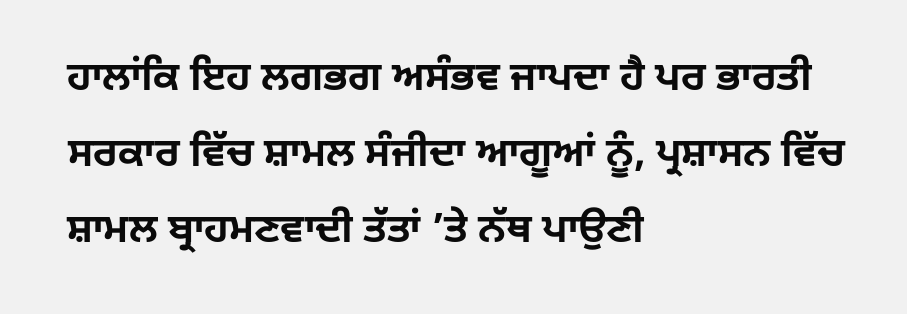ਹਾਲਾਂਕਿ ਇਹ ਲਗਭਗ ਅਸੰਭਵ ਜਾਪਦਾ ਹੈ ਪਰ ਭਾਰਤੀ ਸਰਕਾਰ ਵਿੱਚ ਸ਼ਾਮਲ ਸੰਜੀਦਾ ਆਗੂਆਂ ਨੂੰ, ਪ੍ਰਸ਼ਾਸਨ ਵਿੱਚ ਸ਼ਾਮਲ ਬ੍ਰਾਹਮਣਵਾਦੀ ਤੱਤਾਂ ’ਤੇ ਨੱਥ ਪਾਉਣੀ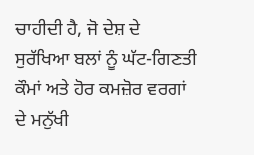ਚਾਹੀਦੀ ਹੈ, ਜੋ ਦੇਸ਼ ਦੇ ਸੁਰੱਖਿਆ ਬਲਾਂ ਨੂੰ ਘੱਟ-ਗਿਣਤੀ ਕੌਮਾਂ ਅਤੇ ਹੋਰ ਕਮਜ਼ੋਰ ਵਰਗਾਂ ਦੇ ਮਨੁੱਖੀ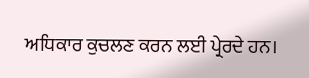ਅਧਿਕਾਰ ਕੁਚਲਣ ਕਰਨ ਲਈ ਪ੍ਰੇਰਦੇ ਹਨ।